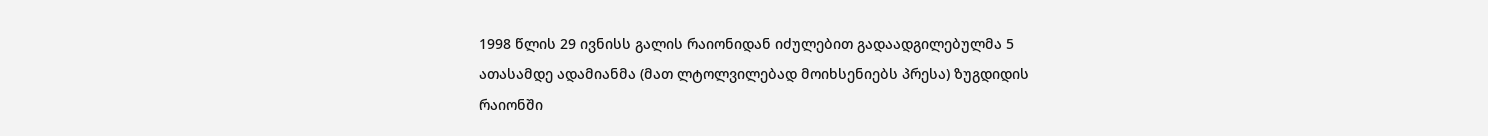1998 წლის 29 ივნისს გალის რაიონიდან იძულებით გადაადგილებულმა 5 ათასამდე ადამიანმა (მათ ლტოლვილებად მოიხსენიებს პრესა) ზუგდიდის რაიონში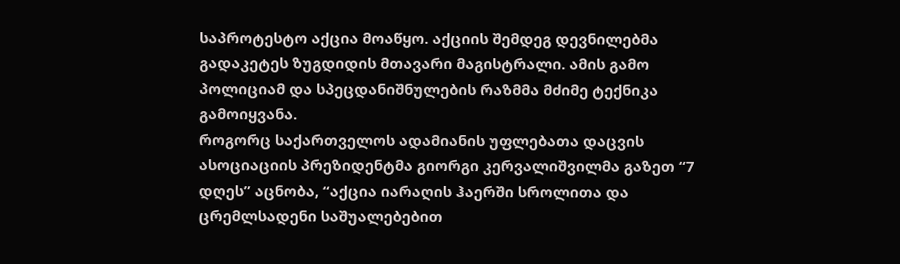საპროტესტო აქცია მოაწყო. აქციის შემდეგ დევნილებმა გადაკეტეს ზუგდიდის მთავარი მაგისტრალი. ამის გამო პოლიციამ და სპეცდანიშნულების რაზმმა მძიმე ტექნიკა გამოიყვანა.
როგორც საქართველოს ადამიანის უფლებათა დაცვის ასოციაციის პრეზიდენტმა გიორგი კერვალიშვილმა გაზეთ “7 დღეს” აცნობა, “აქცია იარაღის ჰაერში სროლითა და ცრემლსადენი საშუალებებით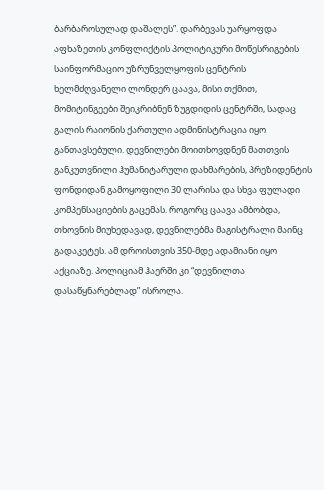ბარბაროსულად დაშალეს”. დარბევას უარყოფდა აფხაზეთის კონფლიქტის პოლიტიკური მოწესრიგების საინფორმაციო უზრუნველყოფის ცენტრის ხელმძღვანელი ლონდერ ცაავა, მისი თქმით, მომიტინგეები შეიკრიბნენ ზუგდიდის ცენტრში, სადაც გალის რაიონის ქართული ადმინისტრაცია იყო განთავსებული. დევნილები მოითხოვდნენ მათთვის განკუთვნილი ჰუმანიტარული დახმარების, პრეზიდენტის ფონდიდან გამოყოფილი 30 ლარისა და სხვა ფულადი კომპენსაციების გაცემას. როგორც ცაავა ამბობდა, თხოვნის მიუხედავად, დევნილებმა მაგისტრალი მაინც გადაკეტეს. ამ დროისთვის 350-მდე ადამიანი იყო აქციაზე. პოლიციამ ჰაერში კი “დევნილთა დასაწყნარებლად” ისროლა.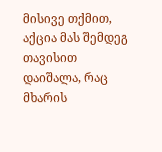მისივე თქმით, აქცია მას შემდეგ თავისით დაიშალა, რაც მხარის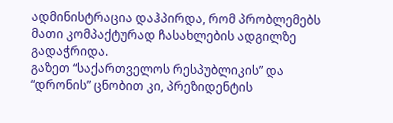ადმინისტრაცია დაჰპირდა, რომ პრობლემებს მათი კომპაქტურად ჩასახლების ადგილზე გადაჭრიდა.
გაზეთ “საქართველოს რესპუბლიკის” და “დრონის” ცნობით კი, პრეზიდენტის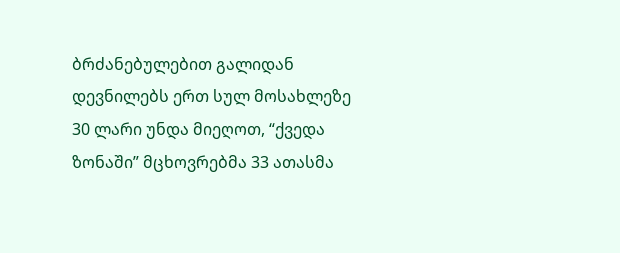ბრძანებულებით გალიდან დევნილებს ერთ სულ მოსახლეზე 30 ლარი უნდა მიეღოთ, “ქვედა ზონაში” მცხოვრებმა 33 ათასმა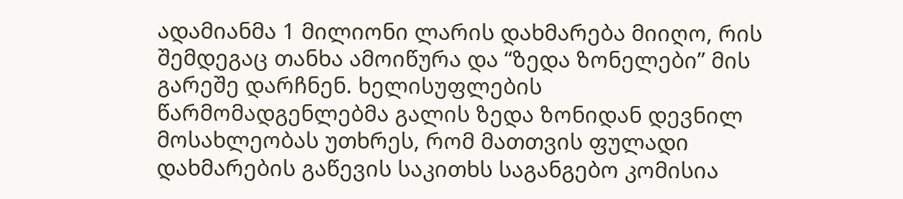ადამიანმა 1 მილიონი ლარის დახმარება მიიღო, რის შემდეგაც თანხა ამოიწურა და “ზედა ზონელები” მის გარეშე დარჩნენ. ხელისუფლების წარმომადგენლებმა გალის ზედა ზონიდან დევნილ მოსახლეობას უთხრეს, რომ მათთვის ფულადი დახმარების გაწევის საკითხს საგანგებო კომისია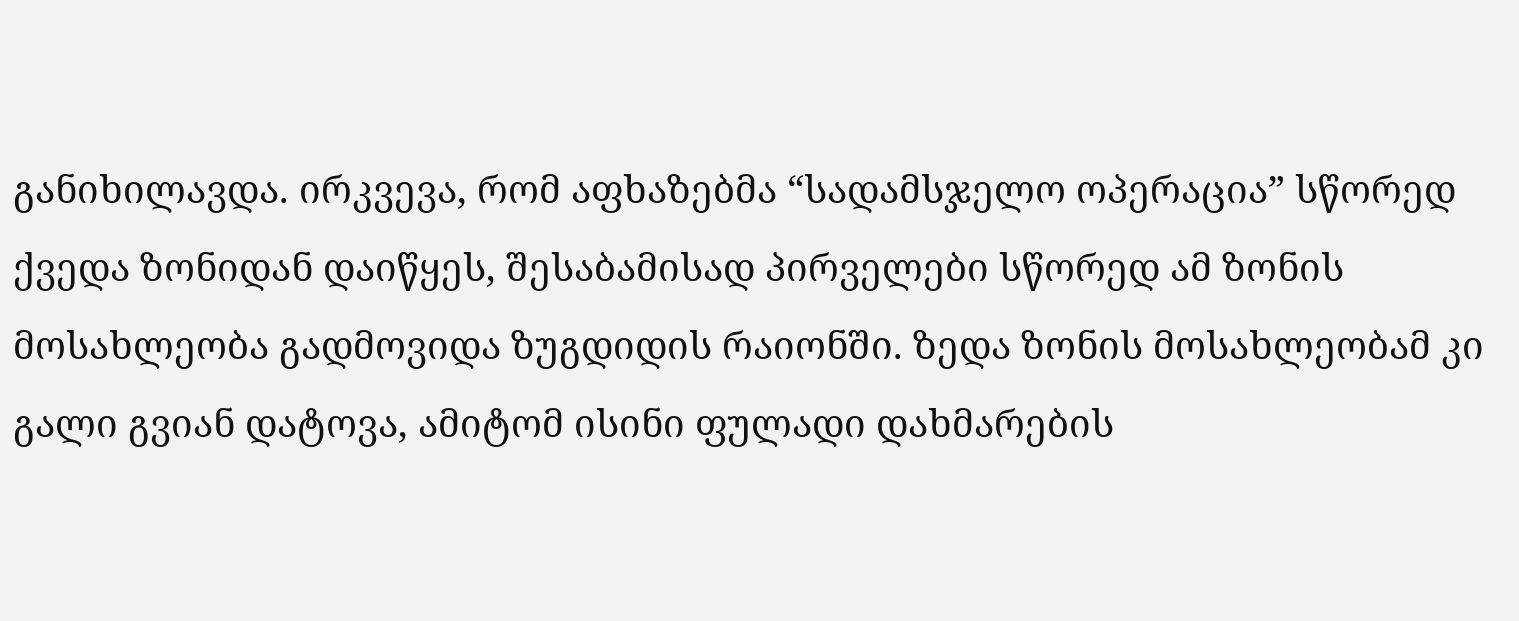განიხილავდა. ირკვევა, რომ აფხაზებმა “სადამსჯელო ოპერაცია” სწორედ ქვედა ზონიდან დაიწყეს, შესაბამისად პირველები სწორედ ამ ზონის მოსახლეობა გადმოვიდა ზუგდიდის რაიონში. ზედა ზონის მოსახლეობამ კი გალი გვიან დატოვა, ამიტომ ისინი ფულადი დახმარების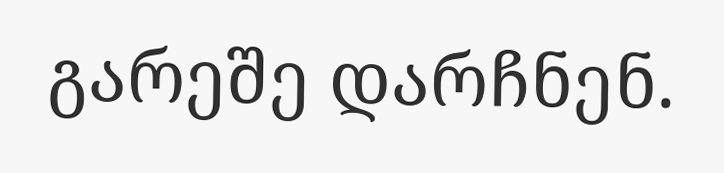გარეშე დარჩნენ.